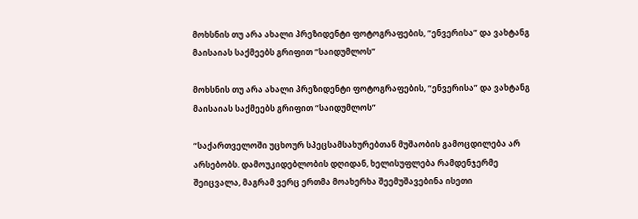მოხსნის თუ არა ახალი პრეზიდენტი ფოტოგრაფების, “ენვერისა” და ვახტანგ მაისაიას საქმეებს გრიფით “საიდუმლოს”

მოხსნის თუ არა ახალი პრეზიდენტი ფოტოგრაფების, “ენვერისა” და ვახტანგ მაისაიას საქმეებს გრიფით “საიდუმლოს”

“საქართველოში უცხოურ სპეცსამსახურებთან მუშაობის გამოცდილება არ არსებობს. დამოუკიდებლობის დღიდან, ხელისუფლება რამდენჯერმე შეიცვალა, მაგრამ ვერც ერთმა მოახერხა შეემუშავებინა ისეთი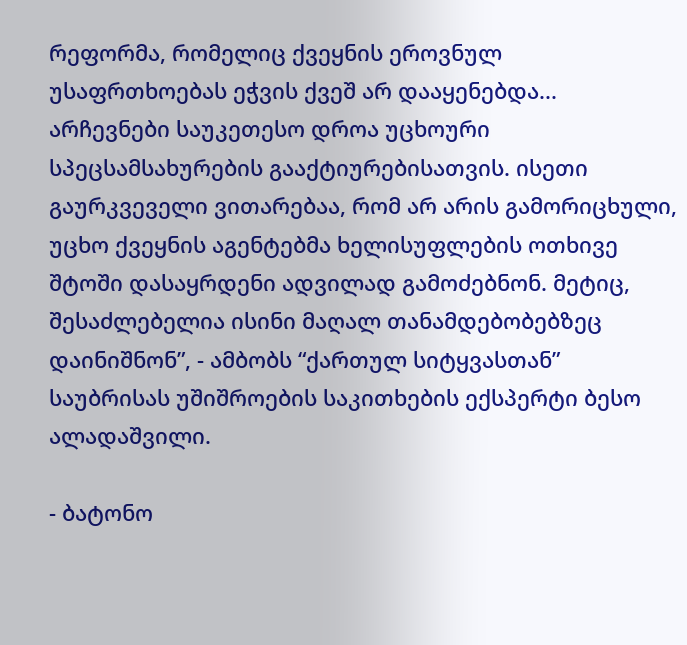რეფორმა, რომელიც ქვეყნის ეროვნულ უსაფრთხოებას ეჭვის ქვეშ არ დააყენებდა... არჩევნები საუკეთესო დროა უცხოური სპეცსამსახურების გააქტიურებისათვის. ისეთი გაურკვეველი ვითარებაა, რომ არ არის გამორიცხული, უცხო ქვეყნის აგენტებმა ხელისუფლების ოთხივე შტოში დასაყრდენი ადვილად გამოძებნონ. მეტიც, შესაძლებელია ისინი მაღალ თანამდებობებზეც დაინიშნონ”, - ამბობს “ქართულ სიტყვასთან” საუბრისას უშიშროების საკითხების ექსპერტი ბესო ალადაშვილი.

- ბატონო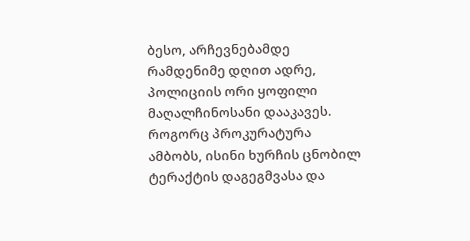ბესო, არჩევნებამდე რამდენიმე დღით ადრე, პოლიციის ორი ყოფილი მაღალჩინოსანი დააკავეს. როგორც პროკურატურა ამბობს, ისინი ხურჩის ცნობილ ტერაქტის დაგეგმვასა და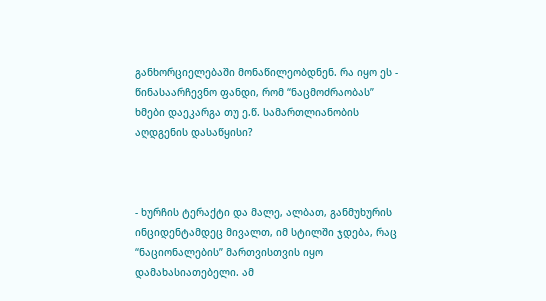განხორციელებაში მონაწილეობდნენ. რა იყო ეს - წინასაარჩევნო ფანდი, რომ “ნაცმოძრაობას” ხმები დაეკარგა თუ ე.წ. სამართლიანობის აღდგენის დასაწყისი?



- ხურჩის ტერაქტი და მალე, ალბათ, განმუხურის ინციდენტამდეც მივალთ, იმ სტილში ჯდება, რაც “ნაციონალების” მართვისთვის იყო დამახასიათებელი. ამ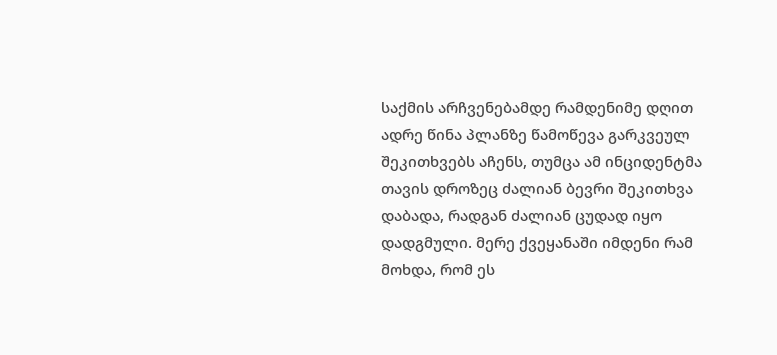საქმის არჩვენებამდე რამდენიმე დღით ადრე წინა პლანზე წამოწევა გარკვეულ შეკითხვებს აჩენს, თუმცა ამ ინციდენტმა თავის დროზეც ძალიან ბევრი შეკითხვა დაბადა, რადგან ძალიან ცუდად იყო დადგმული. მერე ქვეყანაში იმდენი რამ მოხდა, რომ ეს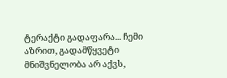ტერაქტი გადაფარა... ჩემი აზრით, გადამწყვეტი მნიშვნელობა არ აქვს,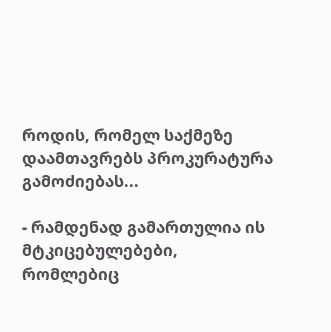როდის, რომელ საქმეზე დაამთავრებს პროკურატურა გამოძიებას...

- რამდენად გამართულია ის მტკიცებულებები, რომლებიც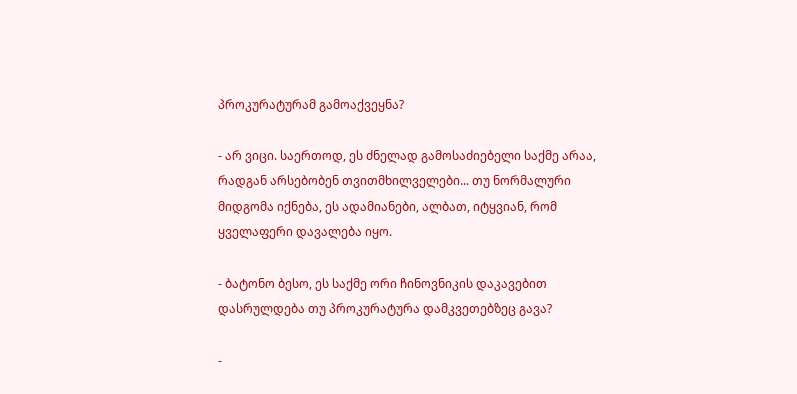პროკურატურამ გამოაქვეყნა?

- არ ვიცი. საერთოდ, ეს ძნელად გამოსაძიებელი საქმე არაა, რადგან არსებობენ თვითმხილველები... თუ ნორმალური მიდგომა იქნება, ეს ადამიანები, ალბათ, იტყვიან, რომ ყველაფერი დავალება იყო.

- ბატონო ბესო, ეს საქმე ორი ჩინოვნიკის დაკავებით დასრულდება თუ პროკურატურა დამკვეთებზეც გავა?

-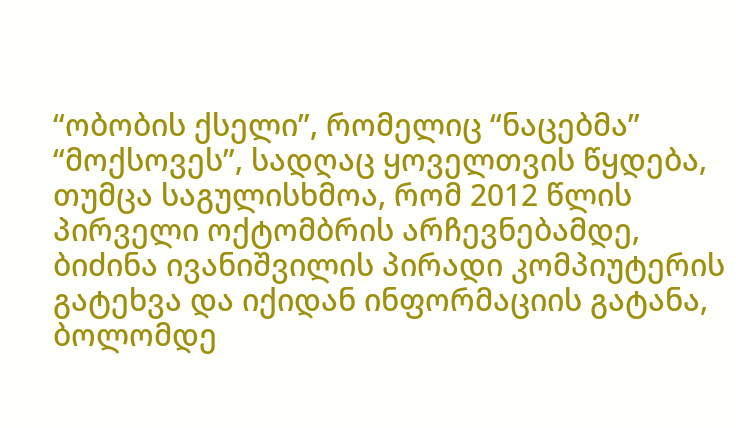“ობობის ქსელი”, რომელიც “ნაცებმა” “მოქსოვეს”, სადღაც ყოველთვის წყდება, თუმცა საგულისხმოა, რომ 2012 წლის პირველი ოქტომბრის არჩევნებამდე, ბიძინა ივანიშვილის პირადი კომპიუტერის გატეხვა და იქიდან ინფორმაციის გატანა, ბოლომდე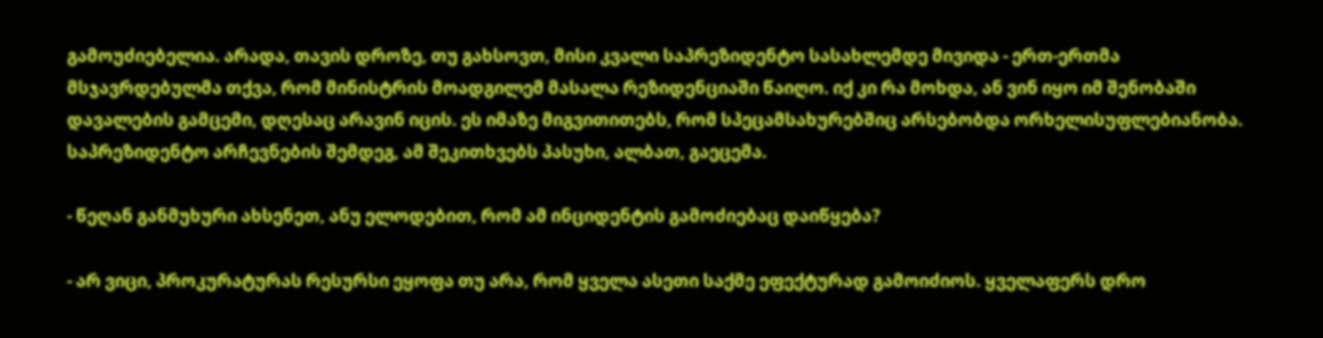გამოუძიებელია. არადა, თავის დროზე, თუ გახსოვთ, მისი კვალი საპრეზიდენტო სასახლემდე მივიდა - ერთ-ერთმა მსჯავრდებულმა თქვა, რომ მინისტრის მოადგილემ მასალა რეზიდენციაში წაიღო. იქ კი რა მოხდა, ან ვინ იყო იმ შენობაში დავალების გამცემი, დღესაც არავინ იცის. ეს იმაზე მიგვითითებს, რომ სპეცამსახურებშიც არსებობდა ორხელისუფლებიანობა. საპრეზიდენტო არჩევნების შემდეგ, ამ შეკითხვებს პასუხი, ალბათ, გაეცემა.

- წეღან განმუხური ახსენეთ, ანუ ელოდებით, რომ ამ ინციდენტის გამოძიებაც დაიწყება?

- არ ვიცი, პროკურატურას რესურსი ეყოფა თუ არა, რომ ყველა ასეთი საქმე ეფექტურად გამოიძიოს. ყველაფერს დრო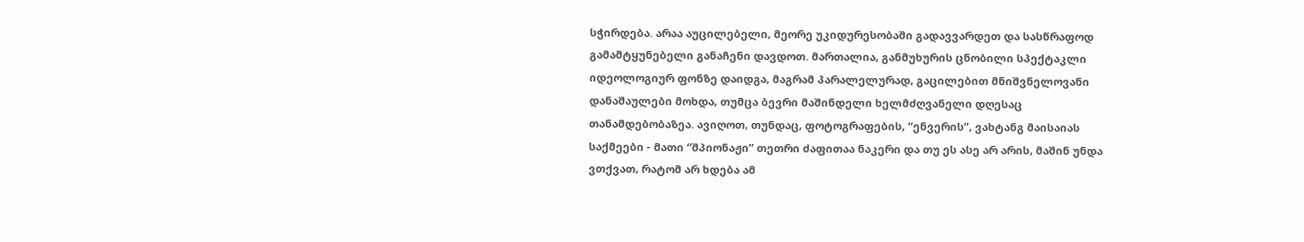სჭირდება. არაა აუცილებელი, მეორე უკიდურესობაში გადავვარდეთ და სასწრაფოდ გამამტყუნებელი განაჩენი დავდოთ. მართალია, განმუხურის ცნობილი სპექტაკლი იდეოლოგიურ ფონზე დაიდგა, მაგრამ პარალელურად, გაცილებით მნიშვნელოვანი დანაშაულები მოხდა, თუმცა ბევრი მაშინდელი ხელმძღვანელი დღესაც თანამდებობაზეა. ავიღოთ, თუნდაც, ფოტოგრაფების, “ენვერის”, ვახტანგ მაისაიას საქმეები - მათი “შპიონაჟი” თეთრი ძაფითაა ნაკერი და თუ ეს ასე არ არის, მაშინ უნდა ვთქვათ, რატომ არ ხდება ამ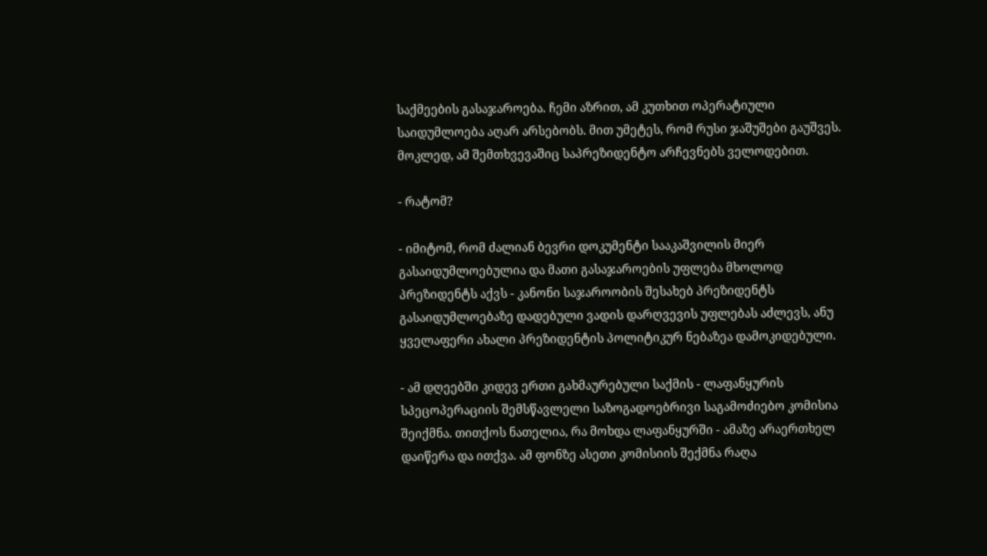საქმეების გასაჯაროება. ჩემი აზრით, ამ კუთხით ოპერატიული საიდუმლოება აღარ არსებობს. მით უმეტეს, რომ რუსი ჯაშუშები გაუშვეს. მოკლედ, ამ შემთხვევაშიც საპრეზიდენტო არჩევნებს ველოდებით.

- რატომ?

- იმიტომ, რომ ძალიან ბევრი დოკუმენტი სააკაშვილის მიერ გასაიდუმლოებულია და მათი გასაჯაროების უფლება მხოლოდ პრეზიდენტს აქვს - კანონი საჯაროობის შესახებ პრეზიდენტს გასაიდუმლოებაზე დადებული ვადის დარღვევის უფლებას აძლევს, ანუ ყველაფერი ახალი პრეზიდენტის პოლიტიკურ ნებაზეა დამოკიდებული.

- ამ დღეებში კიდევ ერთი გახმაურებული საქმის - ლაფანყურის სპეცოპერაციის შემსწავლელი საზოგადოებრივი საგამოძიებო კომისია შეიქმნა. თითქოს ნათელია, რა მოხდა ლაფანყურში - ამაზე არაერთხელ დაიწერა და ითქვა. ამ ფონზე ასეთი კომისიის შექმნა რაღა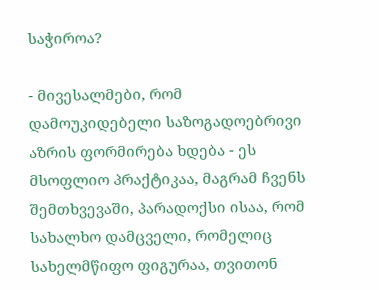საჭიროა?

- მივესალმები, რომ დამოუკიდებელი საზოგადოებრივი აზრის ფორმირება ხდება - ეს მსოფლიო პრაქტიკაა, მაგრამ ჩვენს შემთხვევაში, პარადოქსი ისაა, რომ სახალხო დამცველი, რომელიც სახელმწიფო ფიგურაა, თვითონ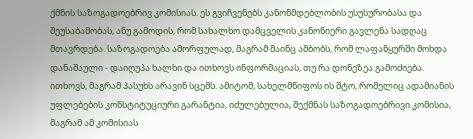ქმნის საზოგადოებრივ კომისიას. ეს გვიჩვენებს კანონმდებლობის უსუსურობასა და შეუსაბამობას, ანუ გამოდის, რომ სახალხო დამცველის კანონიერი გავლენა სადღაც მთავრდება. საზოგადოება ამორფულად, მაგრამ მაინც ამბობს, რომ ლაფანყურში მოხდა დანაშაული - დაიღუპა ხალხი და ითხოვს ინფორმაციას, თუ რა დონეზეა გამოძიება. ითხოვს, მაგრამ პასუხს არავინ სცემს. ამიტომ, სახელმწიფოს ის შტო, რომელიც ადამიანის უფლებების კონსტიტუციური გარანტია, იძულებულია, შექმნას საზოგადოებრივი კომისია, მაგრამ ამ კომისიას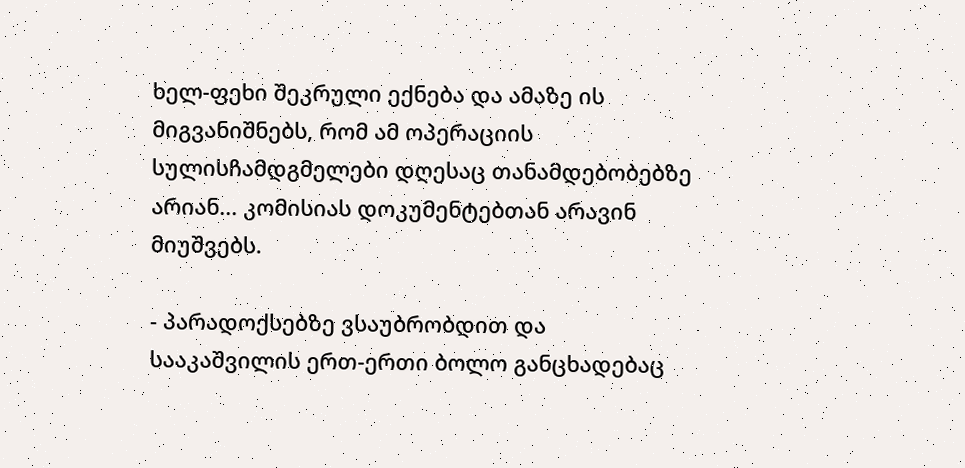ხელ-ფეხი შეკრული ექნება და ამაზე ის მიგვანიშნებს, რომ ამ ოპერაციის სულისჩამდგმელები დღესაც თანამდებობებზე არიან... კომისიას დოკუმენტებთან არავინ მიუშვებს.

- პარადოქსებზე ვსაუბრობდით და სააკაშვილის ერთ-ერთი ბოლო განცხადებაც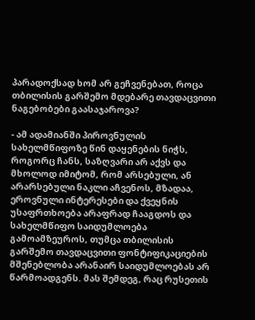პარადოქსად ხომ არ გეჩვენებათ, როცა თბილისის გარშემო მდებარე თავდაცვითი ნაგებობები გაასაჯაროვა?

- ამ ადამიანში პიროვნულის სახელმწიფოზე წინ დაყენების ნიჭს, როგორც ჩანს, საზღვარი არ აქვს და მხოლოდ იმიტომ, რომ არსებული, ან არარსებული ნაკლი აჩვენოს, მზადაა, ეროვნული ინტერესები და ქვეყნის უსაფრთხოება არაფრად ჩააგდოს და სახელმწიფო საიდუმლოება გამოამზეუროს, თუმცა თბილისის გარშემო თავდაცვითი ფონტიფიკაციების მშენებლობა არანაირ საიდუმლოებას არ წარმოადგენს. მას შემდეგ, რაც რუსეთის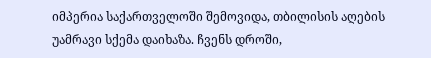იმპერია საქართველოში შემოვიდა, თბილისის აღების უამრავი სქემა დაიხაზა. ჩვენს დროში,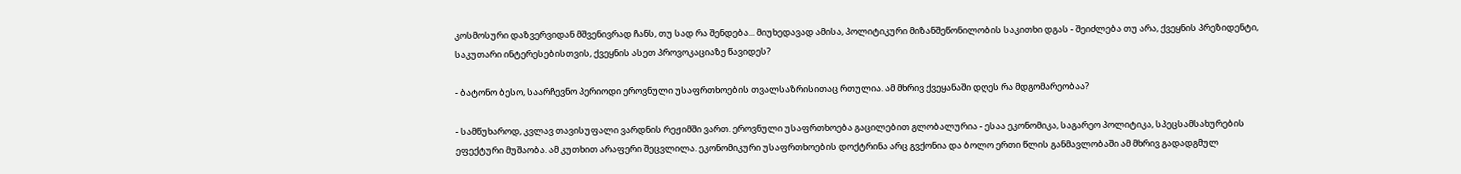კოსმოსური დაზვერვიდან მშვენივრად ჩანს, თუ სად რა შენდება... მიუხედავად ამისა, პოლიტიკური მიზანშეწონილობის საკითხი დგას - შეიძლება თუ არა, ქვეყნის პრეზიდენტი, საკუთარი ინტერესებისთვის, ქვეყნის ასეთ პროვოკაციაზე წავიდეს?

- ბატონო ბესო, საარჩევნო პერიოდი ეროვნული უსაფრთხოების თვალსაზრისითაც რთულია. ამ მხრივ ქვეყანაში დღეს რა მდგომარეობაა?

- სამწუხაროდ, კვლავ თავისუფალი ვარდნის რეჟიმში ვართ. ეროვნული უსაფრთხოება გაცილებით გლობალურია - ესაა ეკონომიკა, საგარეო პოლიტიკა, სპეცსამსახურების ეფექტური მუშაობა. ამ კუთხით არაფერი შეცვლილა. ეკონომიკური უსაფრთხოების დოქტრინა არც გვქონია და ბოლო ერთი წლის განმავლობაში ამ მხრივ გადადგმულ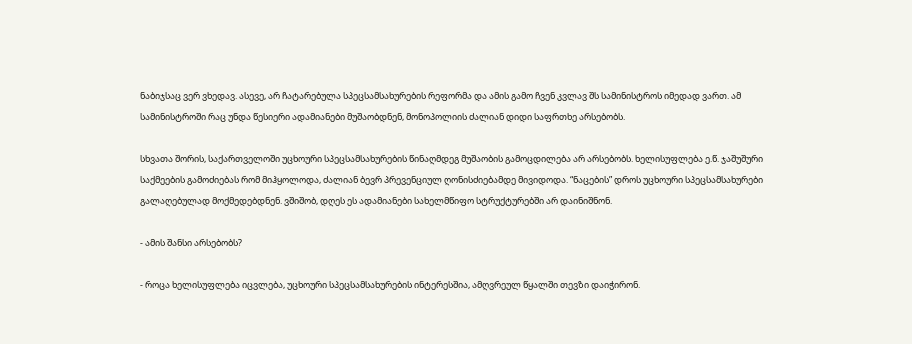ნაბიჯსაც ვერ ვხედავ. ასევე, არ ჩატარებულა სპეცსამსახურების რეფორმა და ამის გამო ჩვენ კვლავ შს სამინისტროს იმედად ვართ. ამ სამინისტროში რაც უნდა წესიერი ადამიანები მუშაობდნენ, მონოპოლიის ძალიან დიდი საფრთხე არსებობს.

სხვათა შორის, საქართველოში უცხოური სპეცსამსახურების წინაღმდეგ მუშაობის გამოცდილება არ არსებობს. ხელისუფლება ე.წ. ჯაშუშური საქმეების გამოძიებას რომ მიჰყოლოდა, ძალიან ბევრ პრევენციულ ღონისძიებამდე მივიდოდა. “ნაცების” დროს უცხოური სპეცსამსახურები გალაღებულად მოქმედებდნენ. ვშიშობ, დღეს ეს ადამიანები სახელმწიფო სტრუქტურებში არ დაინიშნონ.

- ამის შანსი არსებობს?

- როცა ხელისუფლება იცვლება, უცხოური სპეცსამსახურების ინტერესშია, ამღვრეულ წყალში თევზი დაიჭირონ.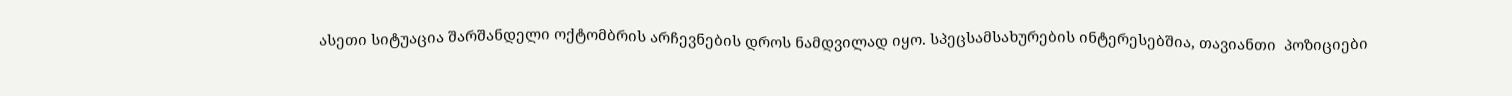ასეთი სიტუაცია შარშანდელი ოქტომბრის არჩევნების დროს ნამდვილად იყო. სპეცსამსახურების ინტერესებშია, თავიანთი  პოზიციები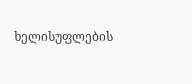ხელისუფლების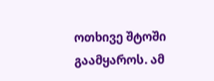ოთხივე შტოში გაამყაროს. ამ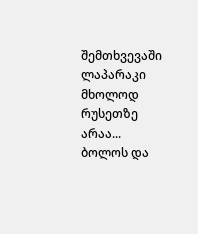შემთხვევაში ლაპარაკი მხოლოდ რუსეთზე არაა... ბოლოს და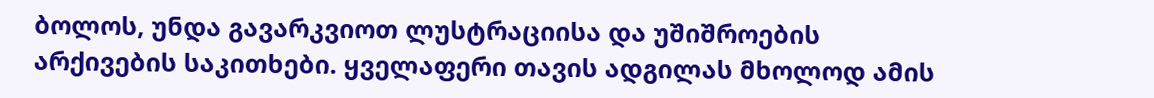ბოლოს, უნდა გავარკვიოთ ლუსტრაციისა და უშიშროების არქივების საკითხები. ყველაფერი თავის ადგილას მხოლოდ ამის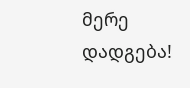მერე დადგება!